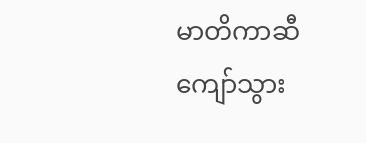မာတိကာဆီ ကျော်သွား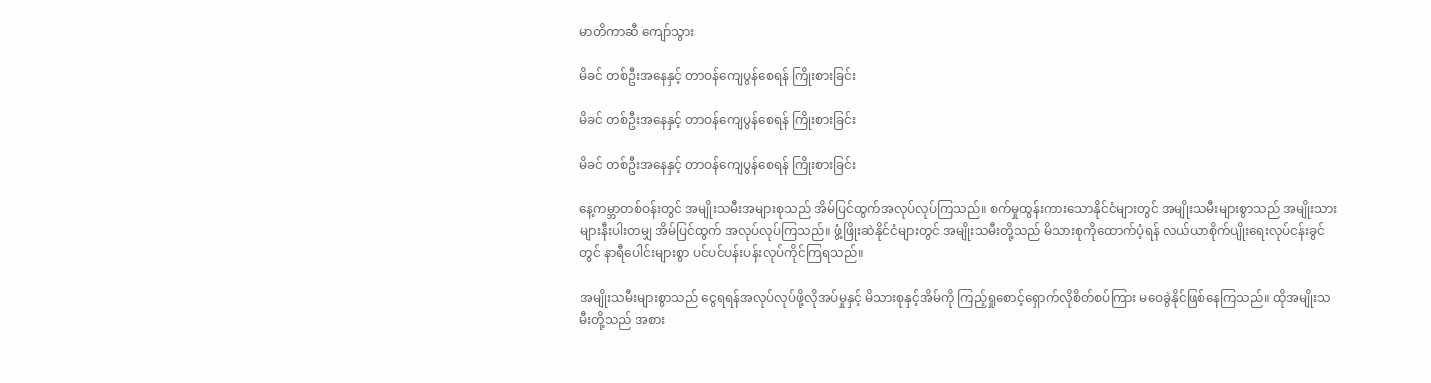မာတိကာဆီ ကျော်သွား

မိခင် တစ်ဦးအနေနှင့် တာဝန်ကျေပွန်စေရန် ကြိုးစားခြင်း

မိခင် တစ်ဦးအနေနှင့် တာဝန်ကျေပွန်စေရန် ကြိုးစားခြင်း

မိခင် တစ်ဦးအနေနှင့် တာဝန်ကျေပွန်စေရန် ကြိုးစားခြင်း

နေ့ကမ္ဘာတစ်ဝန်းတွင် အမျိုးသမီးအများစုသည် အိမ်ပြင်ထွက်အလုပ်လုပ်ကြသည်။ စက်မှုထွန်းကားသောနိုင်ငံများတွင် အမျိုးသမီးများစွာသည် အမျိုးသားများနီးပါးတမျှ အိမ်ပြင်ထွက် အလုပ်လုပ်ကြသည်။ ဖွံ့ဖြိုးဆဲနိုင်ငံများတွင် အမျိုးသမီးတို့သည် မိသားစုကိုထောက်ပံ့ရန် လယ်ယာစိုက်ပျိုးရေးလုပ်ငန်းခွင်တွင် နာရီပေါင်းများစွာ ပင်ပင်ပန်းပန်းလုပ်ကိုင်ကြရသည်။

အမျိုးသမီးများစွာသည် ငွေရရန်အလုပ်လုပ်ဖို့လိုအပ်မှုနှင့် မိသားစုနှင့်အိမ်ကို ကြည့်ရှုစောင့်ရှောက်လိုစိတ်စပ်ကြား မဝေခွဲနိုင်ဖြစ်နေကြသည်။ ထိုအမျိုးသမီးတို့သည် အစား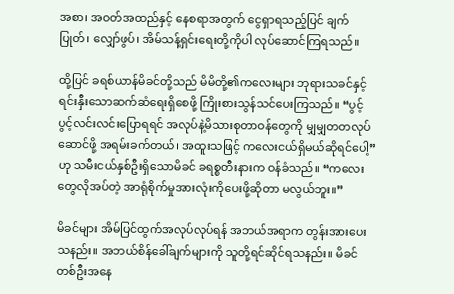အစာ၊ အဝတ်အထည်နှင့် နေစရာအတွက် ငွေရှာရသည့်ပြင် ချက်ပြုတ်၊ လျှော်ဖွပ်၊ အိမ်သန့်ရှင်းရေးတို့ကိုပါ လုပ်ဆောင်ကြရသည်။

ထို့ပြင် ခရစ်ယာန်မိခင်တို့သည် မိမိတို့၏ကလေးများ ဘုရားသခင်နှင့်ရင်းနှီးသောဆက်ဆံရေးရှိစေဖို့ ကြိုးစားသွန်သင်ပေးကြသည်။ “ပွင့်ပွင့်လင်းလင်းပြောရရင် အလုပ်နဲ့မိသားစုတာဝန်တွေကို မျှမျှတတလုပ်ဆောင်ဖို့ အရမ်းခက်တယ်၊ အထူးသဖြင့် ကလေးငယ်ရှိမယ်ဆိုရင်ပေါ့” ဟု သမီးငယ်နှစ်ဦးရှိသောမိခင် ခရစ္စတီးနားက ဝန်ခံသည်။ “ကလေးတွေလိုအပ်တဲ့ အာရုံစိုက်မှုအားလုံးကိုပေးဖို့ဆိုတာ မလွယ်ဘူး။”

မိခင်များ အိမ်ပြင်ထွက်အလုပ်လုပ်ရန် အဘယ်အရာက တွန်းအားပေးသနည်း။ အဘယ်စိန်ခေါ်ချက်များကို သူတို့ရင်ဆိုင်ရသနည်း။ မိခင်တစ်ဦးအနေ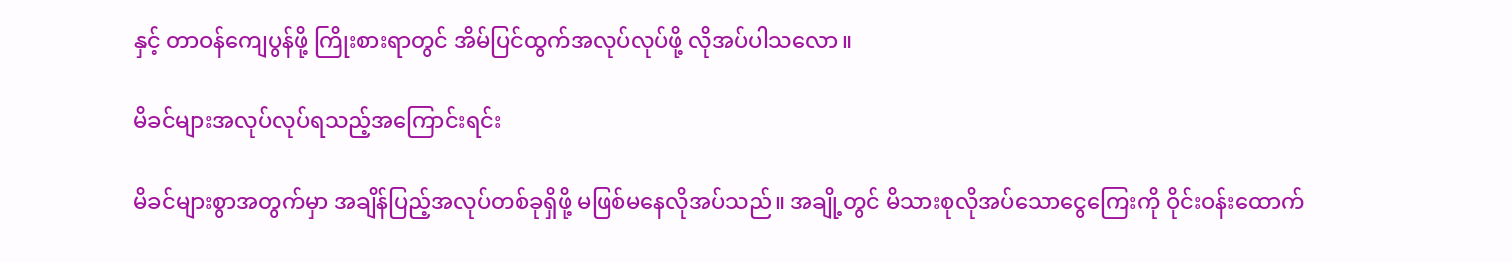နှင့် တာဝန်ကျေပွန်ဖို့ ကြိုးစားရာတွင် အိမ်ပြင်ထွက်အလုပ်လုပ်ဖို့ လိုအပ်ပါသလော။

မိခင်များအလုပ်လုပ်ရသည့်အကြောင်းရင်း

မိခင်များစွာအတွက်မှာ အချိန်ပြည့်အလုပ်တစ်ခုရှိဖို့ မဖြစ်မနေလိုအပ်သည်။ အချို့တွင် မိသားစုလိုအပ်သောငွေကြေးကို ဝိုင်းဝန်းထောက်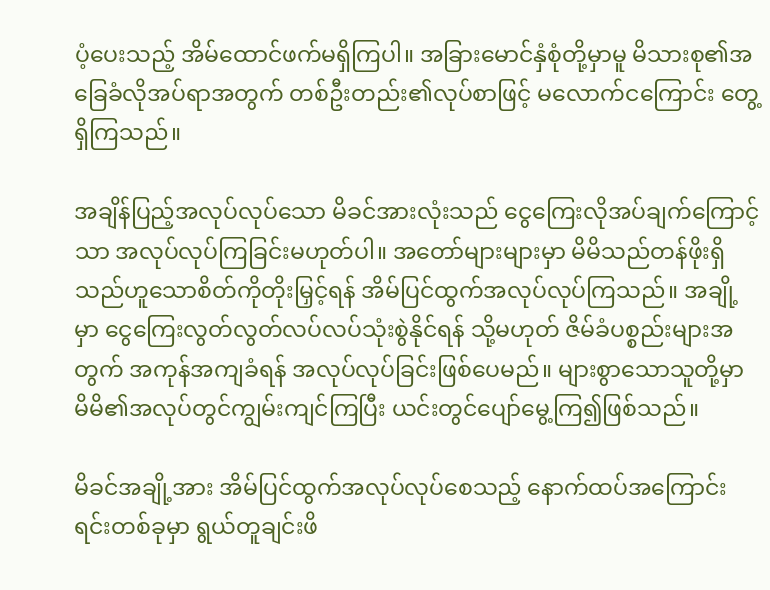ပံ့ပေးသည့် အိမ်ထောင်ဖက်မရှိကြပါ။ အခြားမောင်နှံစုံတို့မှာမူ မိသားစု၏အခြေခံလိုအပ်ရာအတွက် တစ်ဦးတည်း၏လုပ်စာဖြင့် မလောက်ငကြောင်း တွေ့ရှိကြသည်။

အချိန်ပြည့်အလုပ်လုပ်သော မိခင်အားလုံးသည် ငွေကြေးလိုအပ်ချက်ကြောင့်သာ အလုပ်လုပ်ကြခြင်းမဟုတ်ပါ။ အတော်များများမှာ မိမိသည်တန်ဖိုးရှိသည်ဟူသောစိတ်ကိုတိုးမြှင့်ရန် အိမ်ပြင်ထွက်အလုပ်လုပ်ကြသည်။ အချို့မှာ ငွေကြေးလွတ်လွတ်လပ်လပ်သုံးစွဲနိုင်ရန် သို့မဟုတ် ဇိမ်ခံပစ္စည်းများအတွက် အကုန်အကျခံရန် အလုပ်လုပ်ခြင်းဖြစ်ပေမည်။ များစွာသောသူတို့မှာ မိမိ၏အလုပ်တွင်ကျွမ်းကျင်ကြပြီး ယင်းတွင်ပျော်မွေ့ကြ၍ဖြစ်သည်။

မိခင်အချို့အား အိမ်ပြင်ထွက်အလုပ်လုပ်စေသည့် နောက်ထပ်အကြောင်းရင်းတစ်ခုမှာ ရွယ်တူချင်းဖိ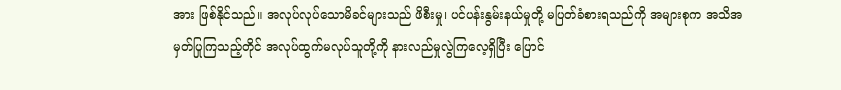အား ဖြစ်နိုင်သည်။ အလုပ်လုပ်သောမိခင်များသည် ဖိစီးမှု၊ ပင်ပန်းနွမ်းနယ်မှုတို့ မပြတ်ခံစားရသည်ကို အများစုက အသိအမှတ်ပြုကြသည့်တိုင် အလုပ်ထွက်မလုပ်သူတို့ကို နားလည်မှုလွဲကြလေ့ရှိပြီး ပြောင်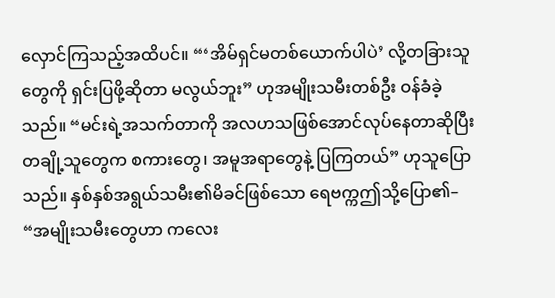လှောင်ကြသည့်အထိပင်။ “‘အိမ်ရှင်မတစ်ယောက်ပါပဲ’ လို့တခြားသူတွေကို ရှင်းပြဖို့ဆိုတာ မလွယ်ဘူး” ဟုအမျိုးသမီးတစ်ဦး ဝန်ခံခဲ့သည်။ “မင်းရဲ့အသက်တာကို အလဟသဖြစ်အောင်လုပ်နေတာဆိုပြီး တချို့သူတွေက စကားတွေ၊ အမူအရာတွေနဲ့ ပြကြတယ်” ဟုသူပြောသည်။ နှစ်နှစ်အရွယ်သမီး၏မိခင်ဖြစ်သော ရေဗက္ကဤသို့ပြော၏– “အမျိုးသမီးတွေဟာ ကလေး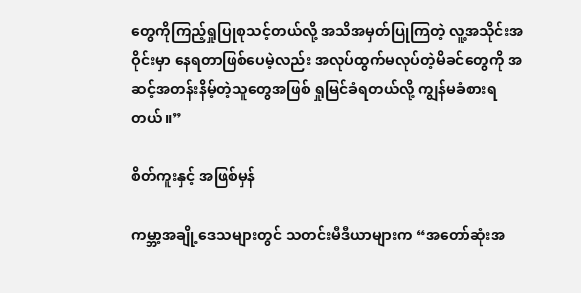တွေကိုကြည့်ရှုပြုစုသင့်တယ်လို့ အသိအမှတ်ပြုကြတဲ့ လူ့အသိုင်းအဝိုင်းမှာ နေရတာဖြစ်ပေမဲ့လည်း အလုပ်ထွက်မလုပ်တဲ့မိခင်တွေကို အဆင့်အတန်းနိမ့်တဲ့သူတွေအဖြစ် ရှုမြင်ခံရတယ်လို့ ကျွန်မခံစားရတယ်။”

စိတ်ကူးနှင့် အဖြစ်မှန်

ကမ္ဘာ့အချို့ဒေသများတွင် သတင်းမီဒီယာများက “အတော်ဆုံးအ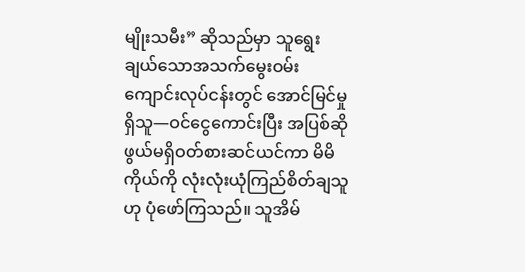မျိုးသမီး” ဆိုသည်မှာ သူရွေးချယ်သောအသက်မွေးဝမ်းကျောင်းလုပ်ငန်းတွင် အောင်မြင်မှုရှိသူ—ဝင်ငွေကောင်းပြီး အပြစ်ဆိုဖွယ်မရှိဝတ်စားဆင်ယင်ကာ မိမိကိုယ်ကို လုံးလုံးယုံကြည်စိတ်ချသူဟု ပုံဖော်ကြသည်။ သူအိမ်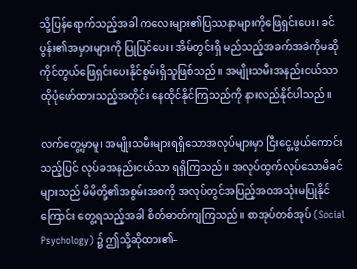သို့ပြန်ရောက်သည့်အခါ ကလေးများ၏ပြဿနာများကိုဖြေရှင်းပေး၊ ခင်ပွန်း၏အမှားများကို ပြုပြင်ပေး၊ အိမ်တွင်းရှိ မည်သည့်အခက်အခဲကိုမဆို ကိုင်တွယ်ဖြေရှင်းပေးနိုင်စွမ်းရှိသူဖြစ်သည်။ အမျိုးသမီးအနည်းငယ်သာ ထိုပုံဖော်ထားသည့်အတိုင်း နေထိုင်နိုင်ကြသည်ကို နားလည်နိုင်ပါသည်။

လက်တွေ့မှာမူ၊ အမျိုးသမီးများရရှိသောအလုပ်များမှာ ငြီးငွေ့ဖွယ်ကောင်းသည့်ပြင် လုပ်ခအနည်းငယ်သာ ရရှိကြသည်။ အလုပ်ထွက်လုပ်သောမိခင်များသည် မိမိတို့၏အစွမ်းအစကို အလုပ်တွင်အပြည့်အဝအသုံးမပြုနိုင်ကြောင်း တွေ့ရသည့်အခါ စိတ်ဓာတ်ကျကြသည်။ စာအုပ်တစ်အုပ် (Social Psychology) ၌ ဤသို့ဆိုထား၏–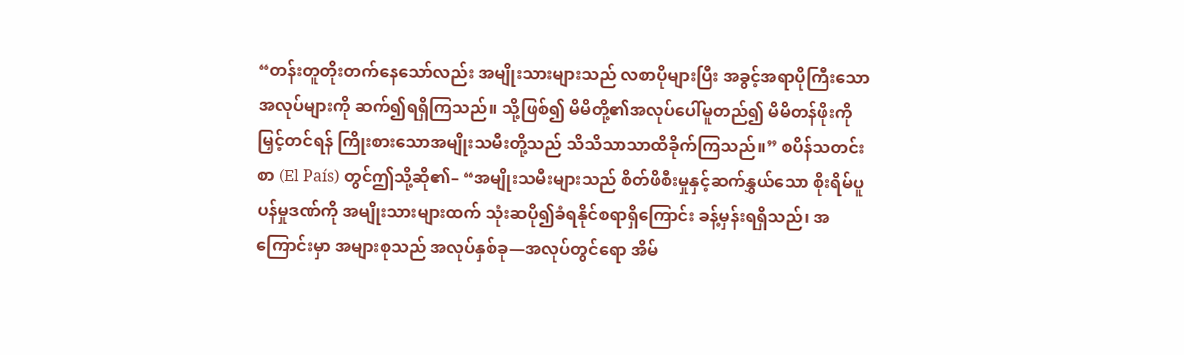“တန်းတူတိုးတက်နေသော်လည်း အမျိုးသားများသည် လစာပိုများပြီး အခွင့်အရာပိုကြီးသောအလုပ်များကို ဆက်၍ရရှိကြသည်။ သို့ဖြစ်၍ မိမိတို့၏အလုပ်ပေါ်မူတည်၍ မိမိတန်ဖိုးကိုမြှင့်တင်ရန် ကြိုးစားသောအမျိုးသမီးတို့သည် သိသိသာသာထိခိုက်ကြသည်။” စပိန်သတင်းစာ (El País) တွင်ဤသို့ဆို၏– “အမျိုးသမီးများသည် စိတ်ဖိစီးမှုနှင့်ဆက်နွှယ်သော စိုးရိမ်ပူပန်မှုဒဏ်ကို အမျိုးသားများထက် သုံးဆပို၍ခံရနိုင်စရာရှိကြောင်း ခန့်မှန်းရရှိသည်၊ အကြောင်းမှာ အများစုသည် အလုပ်နှစ်ခု—အလုပ်တွင်ရော အိမ်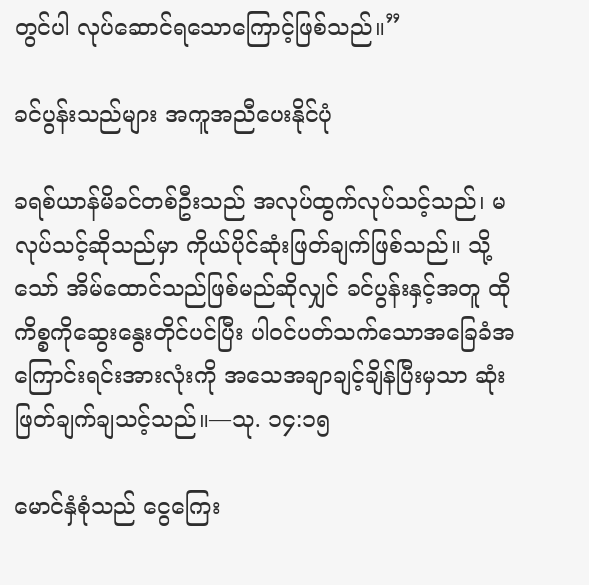တွင်ပါ လုပ်ဆောင်ရသောကြောင့်ဖြစ်သည်။”

ခင်ပွန်းသည်များ အကူအညီပေးနိုင်ပုံ

ခရစ်ယာန်မိခင်တစ်ဦးသည် အလုပ်ထွက်လုပ်သင့်သည်၊ မလုပ်သင့်ဆိုသည်မှာ ကိုယ်ပိုင်ဆုံးဖြတ်ချက်ဖြစ်သည်။ သို့သော် အိမ်ထောင်သည်ဖြစ်မည်ဆိုလျှင် ခင်ပွန်းနှင့်အတူ ထိုကိစ္စကိုဆွေးနွေးတိုင်ပင်ပြီး ပါဝင်ပတ်သက်သောအခြေခံအကြောင်းရင်းအားလုံးကို အသေအချာချင့်ချိန်ပြီးမှသာ ဆုံးဖြတ်ချက်ချသင့်သည်။—သု. ၁၄:၁၅

မောင်နှံစုံသည် ငွေကြေး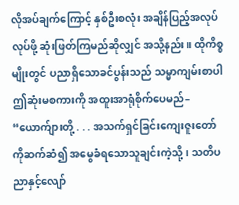လိုအပ်ချက်ကြောင့် နှစ်ဦးစလုံး အချိန်ပြည့်အလုပ်လုပ်ဖို့ ဆုံးဖြတ်ကြမည်ဆိုလျှင် အသို့နည်း။ ထိုကိစ္စမျိုးတွင် ပညာရှိသောခင်ပွန်းသည် သမ္မာကျမ်းစာပါ ဤဆုံးမစကားကို အထူးအာရုံစိုက်ပေမည်– “ယောက်ျားတို့ . . . အသက်ရှင်ခြင်းကျေးဇူးတော်ကိုဆက်ဆံ၍ အမွေခံရသောသူချင်းကဲ့သို့၊ သတိပညာနှင့်လျော်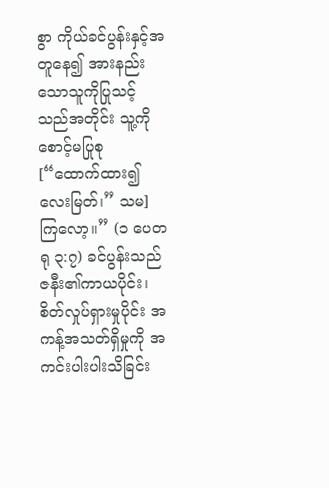စွာ ကိုယ်ခင်ပွန်းနှင့်အတူနေ၍ အားနည်းသောသူကိုပြုသင့်သည်အတိုင်း သူ့ကိုစောင့်မပြုစု [“ထောက်ထား၍ လေးမြတ်၊” သမ] ကြလော့။” (၁ ပေတရု ၃:၇) ခင်ပွန်းသည် ဇနီး၏ကာယပိုင်း၊ စိတ်လှုပ်ရှားမှုပိုင်း အကန့်အသတ်ရှိမှုကို အကင်းပါးပါးသိခြင်း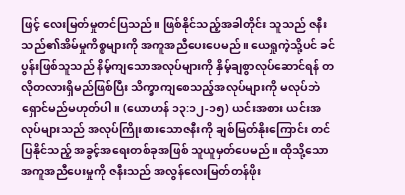ဖြင့် လေးမြတ်မှုတင်ပြသည်။ ဖြစ်နိုင်သည့်အခါတိုင်း သူသည် ဇနီးသည်၏အိမ်မှုကိစ္စများကို အကူအညီပေးပေမည်။ ယေရှုကဲ့သို့ပင် ခင်ပွန်းဖြစ်သူသည် နိမ့်ကျသောအလုပ်များကို နှိမ့်ချစွာလုပ်ဆောင်ရန် တလိုတလားရှိမည်ဖြစ်ပြီး သိက္ခာကျစေသည့်အလုပ်များကို မလုပ်ဘဲရှောင်မည်မဟုတ်ပါ။ (ယောဟန် ၁၃:၁၂-၁၅) ယင်းအစား ယင်းအလုပ်များသည် အလုပ်ကြိုးစားသောဇနီးကို ချစ်မြတ်နိုးကြောင်း တင်ပြနိုင်သည့် အခွင့်အရေးတစ်ခုအဖြစ် သူယူမှတ်ပေမည်။ ထိုသို့သောအကူအညီပေးမှုကို ဇနီးသည် အလွန်လေးမြတ်တန်ဖိုး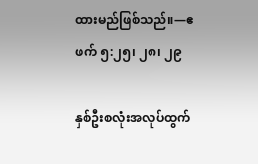ထားမည်ဖြစ်သည်။—ဧဖက် ၅:၂၅၊ ၂၈၊ ၂၉

နှစ်ဦးစလုံးအလုပ်ထွက်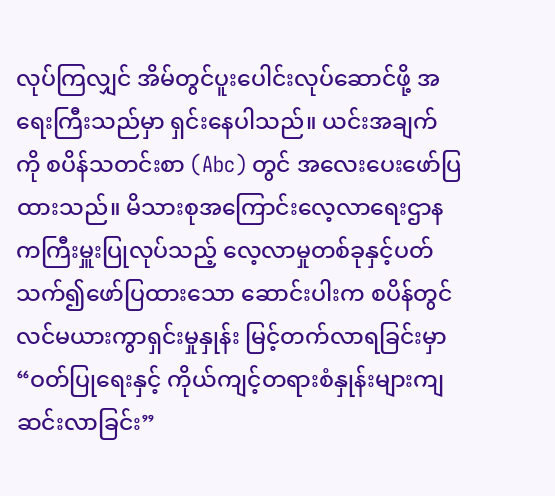လုပ်ကြလျှင် အိမ်တွင်ပူးပေါင်းလုပ်ဆောင်ဖို့ အရေးကြီးသည်မှာ ရှင်းနေပါသည်။ ယင်းအချက်ကို စပိန်သတင်းစာ (Abc) တွင် အလေးပေးဖော်ပြထားသည်။ မိသားစုအကြောင်းလေ့လာရေးဌာနကကြီးမှူးပြုလုပ်သည့် လေ့လာမှုတစ်ခုနှင့်ပတ်သက်၍ဖော်ပြထားသော ဆောင်းပါးက စပိန်တွင် လင်မယားကွာရှင်းမှုနှုန်း မြင့်တက်လာရခြင်းမှာ “ဝတ်ပြုရေးနှင့် ကိုယ်ကျင့်တရားစံနှုန်းများကျဆင်းလာခြင်း”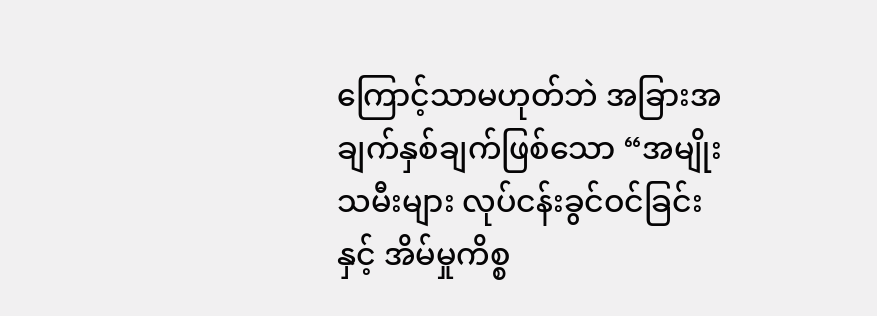ကြောင့်သာမဟုတ်ဘဲ အခြားအချက်နှစ်ချက်ဖြစ်သော “အမျိုးသမီးများ လုပ်ငန်းခွင်ဝင်ခြင်းနှင့် အိမ်မှုကိစ္စ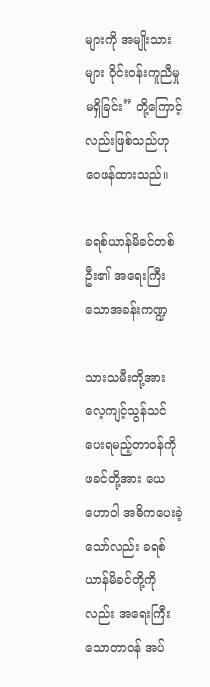များကို အမျိုးသားများ ဝိုင်းဝန်းကူညီမှုမရှိခြင်း” တို့ကြောင့်လည်းဖြစ်သည်ဟု ဝေဖန်ထားသည်။

ခရစ်ယာန်မိခင်တစ်ဦး၏ အရေးကြီးသောအခန်းကဏ္ဍ

သားသမီးတို့အား လေ့ကျင့်သွန်သင်ပေးရမည့်တာဝန်ကို ဖခင်တို့အား ယေဟောဝါ အဓိကပေးခဲ့သော်လည်း ခရစ်ယာန်မိခင်တို့ကိုလည်း အရေးကြီးသောတာဝန် အပ်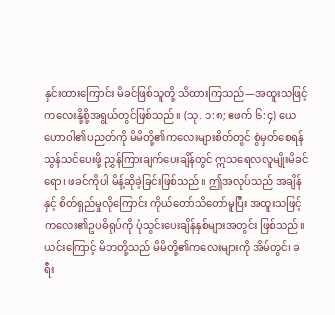နှင်းထားကြောင်း မိခင်ဖြစ်သူတို့ သိထားကြသည်—အထူးသဖြင့် ကလေးနို့စို့အရွယ်တွင်ဖြစ်သည်။ (သု. ၁:၈; ဧဖက် ၆:၄) ယေဟောဝါ၏ပညတ်ကို မိမိတို့၏ကလေးများစိတ်တွင် စွဲမှတ်စေရန် သွန်သင်ပေးဖို့ ညွှန်ကြားချက်ပေးချိန်တွင် ဣသရေလလူမျိုးမိခင်ရော၊ ဖခင်ကိုပါ မိန့်ဆိုခဲ့ခြင်းဖြစ်သည်။ ဤအလုပ်သည် အချိန်နှင့် စိတ်ရှည်မှုလိုကြောင်း ကိုယ်တော်သိတော်မူပြီး အထူးသဖြင့် ကလေး၏ဥပဓိရုပ်ကို ပုံသွင်းပေးချိန်နှစ်များအတွင်း ဖြစ်သည်။ ယင်းကြောင့် မိဘတို့သည် မိမိတို့၏ကလေးများကို အိမ်တွင်၊ ခရီး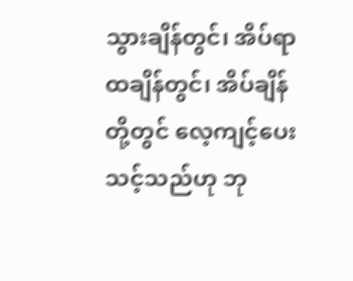သွားချိန်တွင်၊ အိပ်ရာထချိန်တွင်၊ အိပ်ချိန်တို့တွင် လေ့ကျင့်ပေးသင့်သည်ဟု ဘု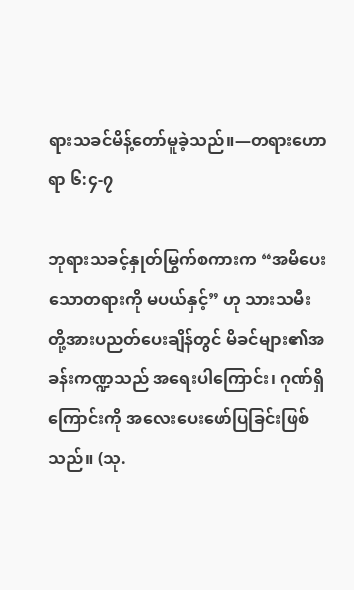ရားသခင်မိန့်တော်မူခဲ့သည်။—တရားဟောရာ ၆:၄-၇

ဘုရားသခင့်နှုတ်မြွက်စကားက “အမိပေးသောတရားကို မပယ်နှင့်” ဟု သားသမီးတို့အားပညတ်ပေးချိန်တွင် မိခင်များ၏အခန်းကဏ္ဍသည် အရေးပါကြောင်း၊ ဂုဏ်ရှိကြောင်းကို အလေးပေးဖော်ပြခြင်းဖြစ်သည်။ (သု.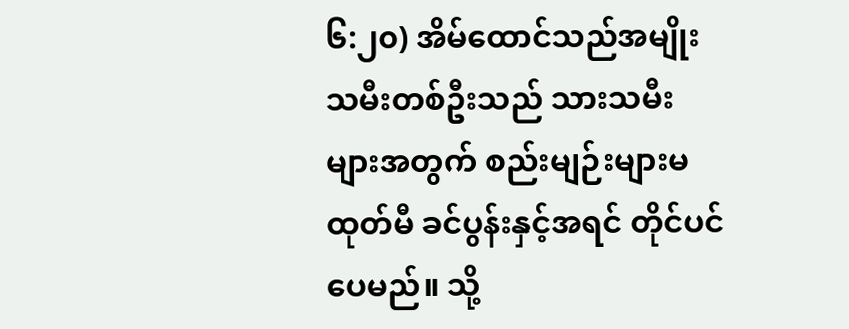၆:၂၀) အိမ်ထောင်သည်အမျိုးသမီးတစ်ဦးသည် သားသမီးများအတွက် စည်းမျဉ်းများမထုတ်မီ ခင်ပွန်းနှင့်အရင် တိုင်ပင်ပေမည်။ သို့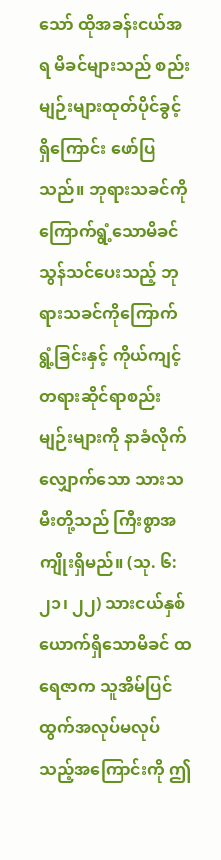သော် ထိုအခန်းငယ်အရ မိခင်များသည် စည်းမျဉ်းများထုတ်ပိုင်ခွင့်ရှိကြောင်း ဖော်ပြသည်။ ဘုရားသခင်ကိုကြောက်ရွံ့သောမိခင် သွန်သင်ပေးသည့် ဘုရားသခင်ကိုကြောက်ရွံ့ခြင်းနှင့် ကိုယ်ကျင့်တရားဆိုင်ရာစည်းမျဉ်းများကို နာခံလိုက်လျှောက်သော သားသမီးတို့သည် ကြီးစွာအကျိုးရှိမည်။ (သု. ၆:၂၁၊ ၂၂) သားငယ်နှစ်ယောက်ရှိသောမိခင် ထရေဇာက သူအိမ်ပြင်ထွက်အလုပ်မလုပ်သည့်အကြောင်းကို ဤ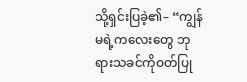သို့ရှင်းပြခဲ့၏– “ကျွန်မရဲ့ကလေးတွေ ဘုရားသခင်ကိုဝတ်ပြု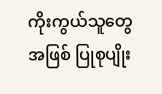ကိုးကွယ်သူတွေအဖြစ် ပြုစုပျိုး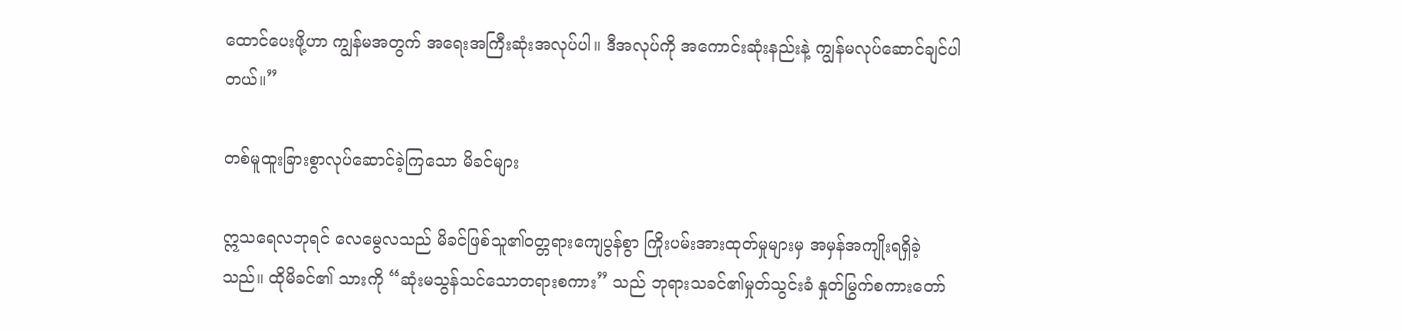ထောင်ပေးဖို့ဟာ ကျွန်မအတွက် အရေးအကြီးဆုံးအလုပ်ပါ။ ဒီအလုပ်ကို အကောင်းဆုံးနည်းနဲ့ ကျွန်မလုပ်ဆောင်ချင်ပါတယ်။”

တစ်မူထူးခြားစွာလုပ်ဆောင်ခဲ့ကြသော မိခင်များ

ဣသရေလဘုရင် လေမွေလသည် မိခင်ဖြစ်သူ၏ဝတ္တရားကျေပွန်စွာ ကြိုးပမ်းအားထုတ်မှုများမှ အမှန်အကျိုးရရှိခဲ့သည်။ ထိုမိခင်၏ သားကို “ဆုံးမသွန်သင်သောတရားစကား” သည် ဘုရားသခင်၏မှုတ်သွင်းခံ နှုတ်မြွက်စကားတော်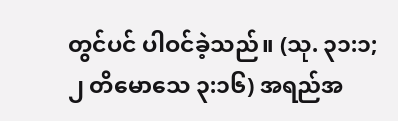တွင်ပင် ပါဝင်ခဲ့သည်။ (သု. ၃၁:၁; ၂ တိမောသေ ၃:၁၆) အရည်အ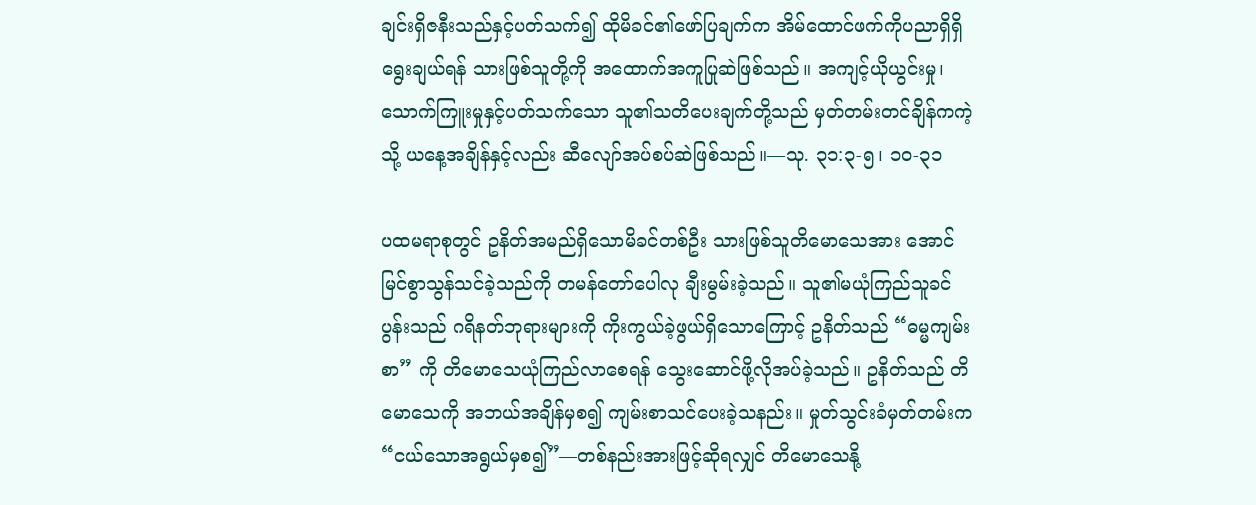ချင်းရှိဇနီးသည်နှင့်ပတ်သက်၍ ထိုမိခင်၏ဖော်ပြချက်က အိမ်ထောင်ဖက်ကိုပညာရှိရှိရွေးချယ်ရန် သားဖြစ်သူတို့ကို အထောက်အကူပြုဆဲဖြစ်သည်။ အကျင့်ယိုယွင်းမှု၊ သောက်ကြူးမှုနှင့်ပတ်သက်သော သူ၏သတိပေးချက်တို့သည် မှတ်တမ်းတင်ချိန်ကကဲ့သို့ ယနေ့အချိန်နှင့်လည်း ဆီလျော်အပ်စပ်ဆဲဖြစ်သည်။—သု. ၃၁:၃-၅၊ ၁၀-၃၁

ပထမရာစုတွင် ဥနိတ်အမည်ရှိသောမိခင်တစ်ဦး သားဖြစ်သူတိမောသေအား အောင်မြင်စွာသွန်သင်ခဲ့သည်ကို တမန်တော်ပေါလု ချီးမွမ်းခဲ့သည်။ သူ၏မယုံကြည်သူခင်ပွန်းသည် ဂရိနတ်ဘုရားများကို ကိုးကွယ်ခဲ့ဖွယ်ရှိသောကြောင့် ဥနိတ်သည် “ဓမ္မကျမ်းစာ” ကို တိမောသေယုံကြည်လာစေရန် သွေးဆောင်ဖို့လိုအပ်ခဲ့သည်။ ဥနိတ်သည် တိမောသေကို အဘယ်အချိန်မှစ၍ ကျမ်းစာသင်ပေးခဲ့သနည်း။ မှုတ်သွင်းခံမှတ်တမ်းက “ငယ်သောအရွယ်မှစ၍”—တစ်နည်းအားဖြင့်ဆိုရလျှင် တိမောသေနို့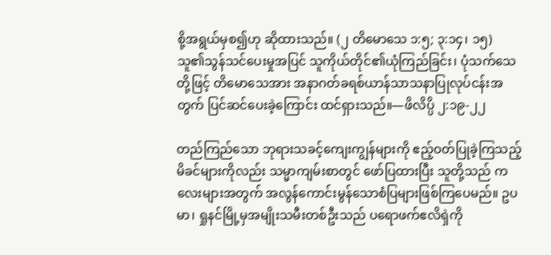စို့အရွယ်မှစ၍ဟု ဆိုထားသည်။ (၂ တိမောသေ ၁:၅; ၃:၁၄၊ ၁၅) သူ၏သွန်သင်ပေးမှုအပြင် သူကိုယ်တိုင်၏ယုံကြည်ခြင်း၊ ပုံသက်သေတို့ဖြင့် တိမောသေအား အနာဂတ်ခရစ်ယာန်သာသနာပြုလုပ်ငန်းအတွက် ပြင်ဆင်ပေးခဲ့ကြောင်း ထင်ရှားသည်။—ဖိလိပ္ပိ ၂:၁၉-၂၂

တည်ကြည်သော ဘုရားသခင့်ကျေးကျွန်များကို ဧည့်ဝတ်ပြုခဲ့ကြသည့် မိခင်များကိုလည်း သမ္မာကျမ်းစာတွင် ဖော်ပြထားပြီး သူတို့သည် ကလေးများအတွက် အလွန်ကောင်းမွန်သောစံပြများဖြစ်ကြပေမည်။ ဥပမာ၊ ရှုနင်မြို့မှအမျိုးသမီးတစ်ဦးသည် ပရောဖက်ဧလိရှဲကို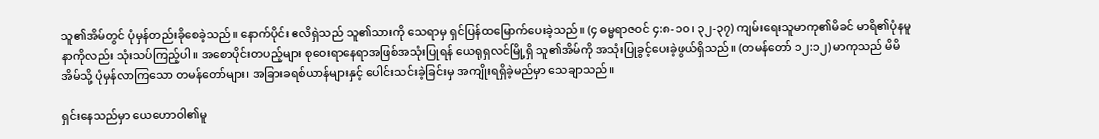သူ၏အိမ်တွင် ပုံမှန်တည်းခိုစေခဲ့သည်။ နောက်ပိုင်း ဧလိရှဲသည် သူ၏သားကို သေရာမှ ရှင်ပြန်ထမြောက်ပေးခဲ့သည်။ (၄ ဓမ္မရာဇဝင် ၄:၈-၁၀၊ ၃၂-၃၇) ကျမ်းရေးသူမာကု၏မိခင် မာရိ၏ပုံနမူနာကိုလည်း သုံးသပ်ကြည့်ပါ။ အစောပိုင်းတပည့်များ စုဝေးရာနေရာအဖြစ်အသုံးပြုရန် ယေရုရှလင်မြို့ရှိ သူ၏အိမ်ကို အသုံးပြုခွင့်ပေးခဲ့ဖွယ်ရှိသည်။ (တမန်တော် ၁၂:၁၂) မာကုသည် မိမိအိမ်သို့ ပုံမှန်လာကြသော တမန်တော်များ၊ အခြားခရစ်ယာန်များနှင့် ပေါင်းသင်းခဲ့ခြင်းမှ အကျိုးရရှိခဲ့မည်မှာ သေချာသည်။

ရှင်းနေသည်မှာ ယေဟောဝါ၏မူ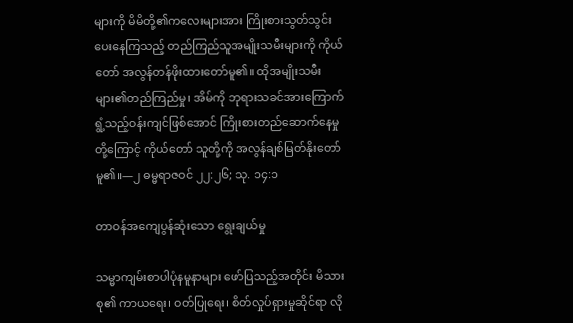များကို မိမိတို့၏ကလေးများအား ကြိုးစားသွတ်သွင်းပေးနေကြသည့် တည်ကြည်သူအမျိုးသမီးများကို ကိုယ်တော် အလွန်တန်ဖိုးထားတော်မူ၏။ ထိုအမျိုးသမီးများ၏တည်ကြည်မှု၊ အိမ်ကို ဘုရားသခင်အားကြောက်ရွံ့သည့်ဝန်းကျင်ဖြစ်အောင် ကြိုးစားတည်ဆောက်နေမှုတို့ကြောင့် ကိုယ်တော် သူတို့ကို အလွန်ချစ်မြတ်နိုးတော်မူ၏။—၂ ဓမ္မရာဇဝင် ၂၂:၂၆; သု. ၁၄:၁

တာဝန်အကျေပွန်ဆုံးသော ရွေးချယ်မှု

သမ္မာကျမ်းစာပါပုံနမူနာများ ဖော်ပြသည့်အတိုင်း မိသားစု၏ ကာယရေး၊ ဝတ်ပြုရေး၊ စိတ်လှုပ်ရှားမှုဆိုင်ရာ လို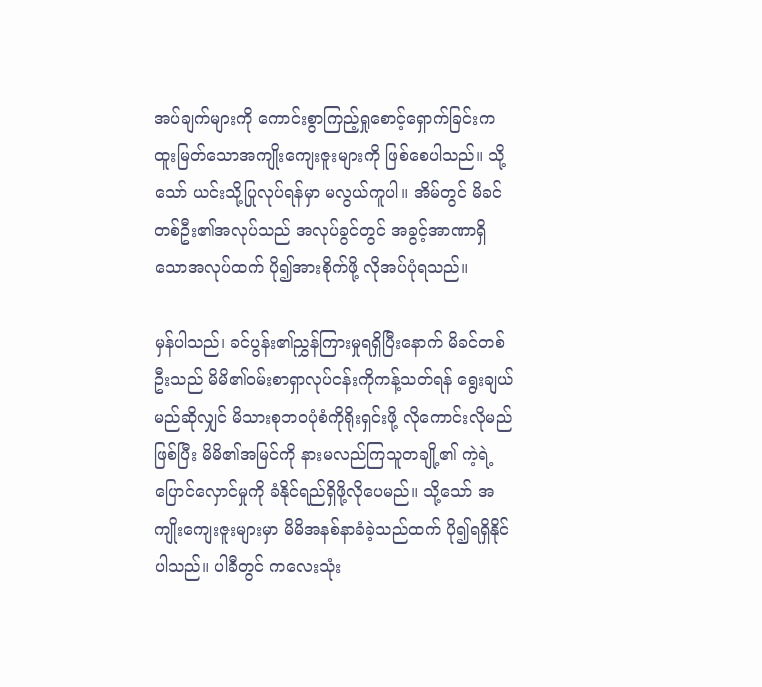အပ်ချက်များကို ကောင်းစွာကြည့်ရှုစောင့်ရှောက်ခြင်းက ထူးမြတ်သောအကျိုးကျေးဇူးများကို ဖြစ်စေပါသည်။ သို့သော် ယင်းသို့ပြုလုပ်ရန်မှာ မလွယ်ကူပါ။ အိမ်တွင် မိခင်တစ်ဦး၏အလုပ်သည် အလုပ်ခွင်တွင် အခွင့်အာဏာရှိသောအလုပ်ထက် ပို၍အားစိုက်ဖို့ လိုအပ်ပုံရသည်။

မှန်ပါသည်၊ ခင်ပွန်း၏ညွှန်ကြားမှုရရှိပြီးနောက် မိခင်တစ်ဦးသည် မိမိ၏ဝမ်းစာရှာလုပ်ငန်းကိုကန့်သတ်ရန် ရွေးချယ်မည်ဆိုလျှင် မိသားစုဘဝပုံစံကိုရိုးရှင်းဖို့ လိုကောင်းလိုမည်ဖြစ်ပြီး မိမိ၏အမြင်ကို နားမလည်ကြသူတချို့၏ ကဲ့ရဲ့ပြောင်လှောင်မှုကို ခံနိုင်ရည်ရှိဖို့လိုပေမည်။ သို့သော် အကျိုးကျေးဇူးများမှာ မိမိအနစ်နာခံခဲ့သည်ထက် ပို၍ရရှိနိုင်ပါသည်။ ပါခီတွင် ကလေးသုံး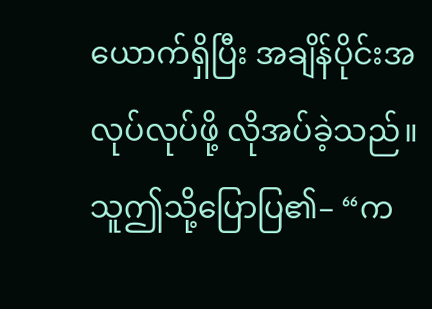ယောက်ရှိပြီး အချိန်ပိုင်းအလုပ်လုပ်ဖို့ လိုအပ်ခဲ့သည်။ သူဤသို့ပြောပြ၏– “က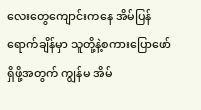လေးတွေကျောင်းကနေ အိမ်ပြန်ရောက်ချိန်မှာ သူတို့နဲ့စကားပြောဖော်ရှိဖို့အတွက် ကျွန်မ အိမ်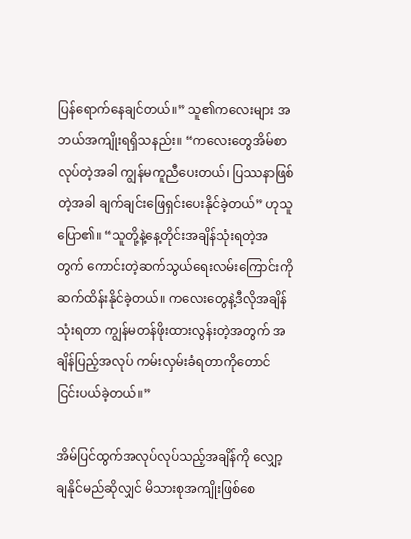ပြန်ရောက်နေချင်တယ်။” သူ၏ကလေးများ အဘယ်အကျိုးရရှိသနည်း။ “ကလေးတွေအိမ်စာလုပ်တဲ့အခါ ကျွန်မကူညီပေးတယ်၊ ပြဿနာဖြစ်တဲ့အခါ ချက်ချင်းဖြေရှင်းပေးနိုင်ခဲ့တယ်” ဟုသူပြော၏။ “သူတို့နဲ့နေ့တိုင်းအချိန်သုံးရတဲ့အတွက် ကောင်းတဲ့ဆက်သွယ်ရေးလမ်းကြောင်းကို ဆက်ထိန်းနိုင်ခဲ့တယ်။ ကလေးတွေနဲ့ဒီလိုအချိန်သုံးရတာ ကျွန်မတန်ဖိုးထားလွန်းတဲ့အတွက် အချိန်ပြည့်အလုပ် ကမ်းလှမ်းခံရတာကိုတောင် ငြင်းပယ်ခဲ့တယ်။”

အိမ်ပြင်ထွက်အလုပ်လုပ်သည့်အချိန်ကို လျှော့ချနိုင်မည်ဆိုလျှင် မိသားစုအကျိုးဖြစ်စေ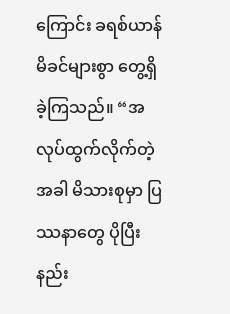ကြောင်း ခရစ်ယာန်မိခင်များစွာ တွေ့ရှိခဲ့ကြသည်။ “အလုပ်ထွက်လိုက်တဲ့အခါ မိသားစုမှာ ပြဿနာတွေ ပိုပြီးနည်း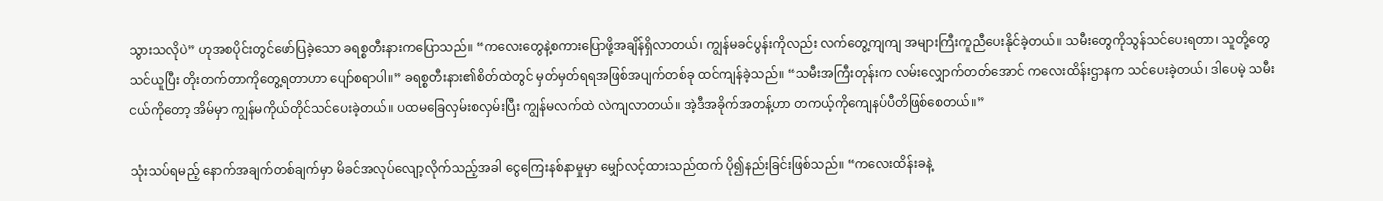သွားသလိုပဲ” ဟုအစပိုင်းတွင်ဖော်ပြခဲ့သော ခရစ္စတီးနားကပြောသည်။ “ကလေးတွေနဲ့စကားပြောဖို့အချိန်ရှိလာတယ်၊ ကျွန်မခင်ပွန်းကိုလည်း လက်တွေ့ကျကျ အများကြီးကူညီပေးနိုင်ခဲ့တယ်။ သမီးတွေကိုသွန်သင်ပေးရတာ၊ သူတို့တွေသင်ယူပြီး တိုးတက်တာကိုတွေ့ရတာဟာ ပျော်စရာပါ။” ခရစ္စတီးနား၏စိတ်ထဲတွင် မှတ်မှတ်ရရအဖြစ်အပျက်တစ်ခု ထင်ကျန်ခဲ့သည်။ “သမီးအကြီးတုန်းက လမ်းလျှောက်တတ်အောင် ကလေးထိန်းဌာနက သင်ပေးခဲ့တယ်၊ ဒါပေမဲ့ သမီးငယ်ကိုတော့ အိမ်မှာ ကျွန်မကိုယ်တိုင်သင်ပေးခဲ့တယ်။ ပထမခြေလှမ်းစလှမ်းပြီး ကျွန်မလက်ထဲ လဲကျလာတယ်။ အဲ့ဒီအခိုက်အတန့်ဟာ တကယ့်ကိုကျေနပ်ပီတိဖြစ်စေတယ်။”

သုံးသပ်ရမည့် နောက်အချက်တစ်ချက်မှာ မိခင်အလုပ်လျော့လိုက်သည့်အခါ ငွေကြေးနစ်နာမှုမှာ မျှော်လင့်ထားသည်ထက် ပို၍နည်းခြင်းဖြစ်သည်။ “ကလေးထိန်းခနဲ့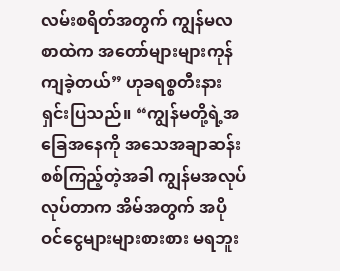လမ်းစရိတ်အတွက် ကျွန်မလစာထဲက အတော်များများကုန်ကျခဲ့တယ်” ဟုခရစ္စတီးနားရှင်းပြသည်။ “ကျွန်မတို့ရဲ့အခြေအနေကို အသေအချာဆန်းစစ်ကြည့်တဲ့အခါ ကျွန်မအလုပ်လုပ်တာက အိမ်အတွက် အပိုဝင်ငွေများများစားစား မရဘူး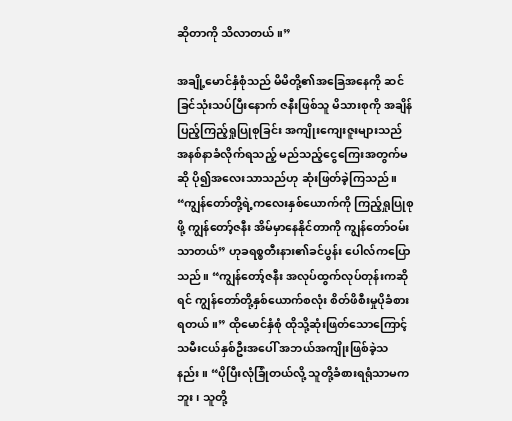ဆိုတာကို သိလာတယ်။”

အချို့မောင်နှံစုံသည် မိမိတို့၏အခြေအနေကို ဆင်ခြင်သုံးသပ်ပြီးနောက် ဇနီးဖြစ်သူ မိသားစုကို အချိန်ပြည့်ကြည့်ရှုပြုစုခြင်း အကျိုးကျေးဇူးများသည် အနစ်နာခံလိုက်ရသည့် မည်သည့်ငွေကြေးအတွက်မဆို ပို၍အလေးသာသည်ဟု ဆုံးဖြတ်ခဲ့ကြသည်။ “ကျွန်တော်တို့ရဲ့ကလေးနှစ်ယောက်ကို ကြည့်ရှုပြုစုဖို့ ကျွန်တော့်ဇနီး အိမ်မှာနေနိုင်တာကို ကျွန်တော်ဝမ်းသာတယ်” ဟုခရစ္စတီးနား၏ခင်ပွန်း ပေါလ်ကပြောသည်။ “ကျွန်တော့်ဇနီး အလုပ်ထွက်လုပ်တုန်းကဆိုရင် ကျွန်တော်တို့နှစ်ယောက်စလုံး စိတ်ဖိစီးမှုပိုခံစားရတယ်။” ထိုမောင်နှံစုံ ထိုသို့ဆုံးဖြတ်သောကြောင့် သမီးငယ်နှစ်ဦးအပေါ် အဘယ်အကျိုးဖြစ်ခဲ့သနည်း။ “ပိုပြီးလုံခြုံတယ်လို့ သူတို့ခံစားရရုံသာမကဘူး၊ သူတို့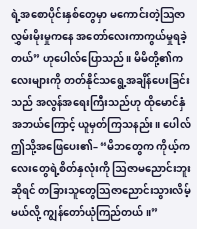ရဲ့အစောပိုင်းနှစ်တွေမှာ မကောင်းတဲ့သြဇာလွှမ်းမိုးမှုကနေ အတော်လေးကာကွယ်မှုရခဲ့တယ်” ဟုပေါလ်ပြောသည်။ မိမိတို့၏ကလေးများကို တတ်နိုင်သရွေ့အချိန်ပေးခြင်းသည် အလွန်အရေးကြီးသည်ဟု ထိုမောင်နှံအဘယ်ကြောင့် ယူမှတ်ကြသနည်း။ ပေါလ်ဤသို့အဖြေပေး၏– “မိဘတွေက ကိုယ့်ကလေးတွေရဲ့စိတ်နှလုံးကို ဩဇာမညောင်းဘူးဆိုရင် တခြားသူတွေသြဇာညောင်းသွားလိမ့်မယ်လို့ ကျွန်တော်ယုံကြည်တယ်။”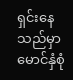ရှင်းနေသည်မှာ မောင်နှံစုံ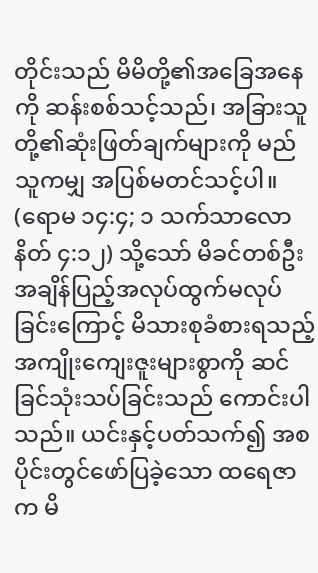တိုင်းသည် မိမိတို့၏အခြေအနေကို ဆန်းစစ်သင့်သည်၊ အခြားသူတို့၏ဆုံးဖြတ်ချက်များကို မည်သူကမျှ အပြစ်မတင်သင့်ပါ။ (ရောမ ၁၄:၄; ၁ သက်သာလောနိတ် ၄:၁၂) သို့သော် မိခင်တစ်ဦး အချိန်ပြည့်အလုပ်ထွက်မလုပ်ခြင်းကြောင့် မိသားစုခံစားရသည့် အကျိုးကျေးဇူးများစွာကို ဆင်ခြင်သုံးသပ်ခြင်းသည် ကောင်းပါသည်။ ယင်းနှင့်ပတ်သက်၍ အစပိုင်းတွင်ဖော်ပြခဲ့သော ထရေဇာက မိ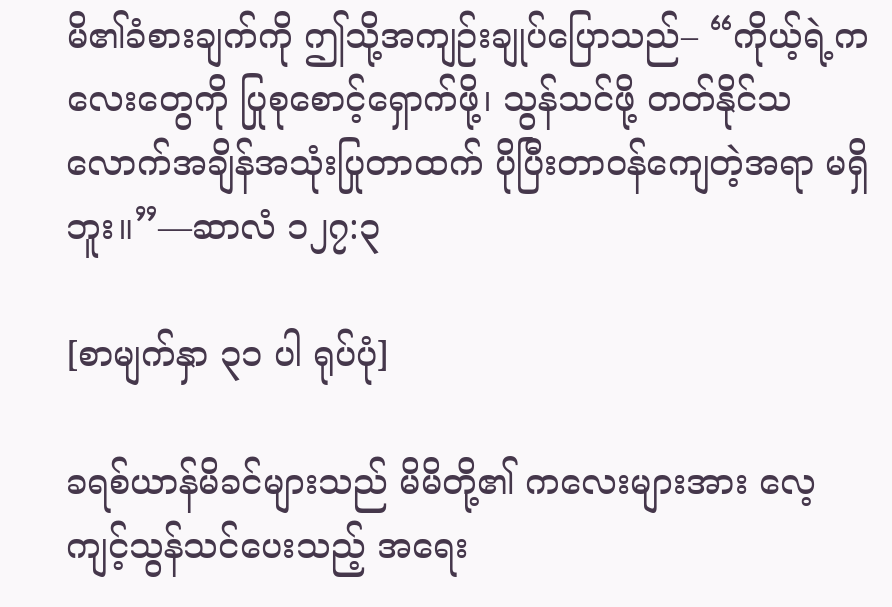မိ၏ခံစားချက်ကို ဤသို့အကျဉ်းချုပ်ပြောသည်– “ကိုယ့်ရဲ့ကလေးတွေကို ပြုစုစောင့်ရှောက်ဖို့၊ သွန်သင်ဖို့ တတ်နိုင်သလောက်အချိန်အသုံးပြုတာထက် ပိုပြီးတာဝန်ကျေတဲ့အရာ မရှိဘူး။”—ဆာလံ ၁၂၇:၃

[စာမျက်နှာ ၃၁ ပါ ရုပ်ပုံ]

ခရစ်ယာန်မိခင်များသည် မိမိတို့၏ ကလေးများအား လေ့ကျင့်သွန်သင်ပေးသည့် အရေး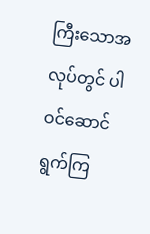ကြီးသောအလုပ်တွင် ပါဝင်ဆောင်ရွက်ကြ